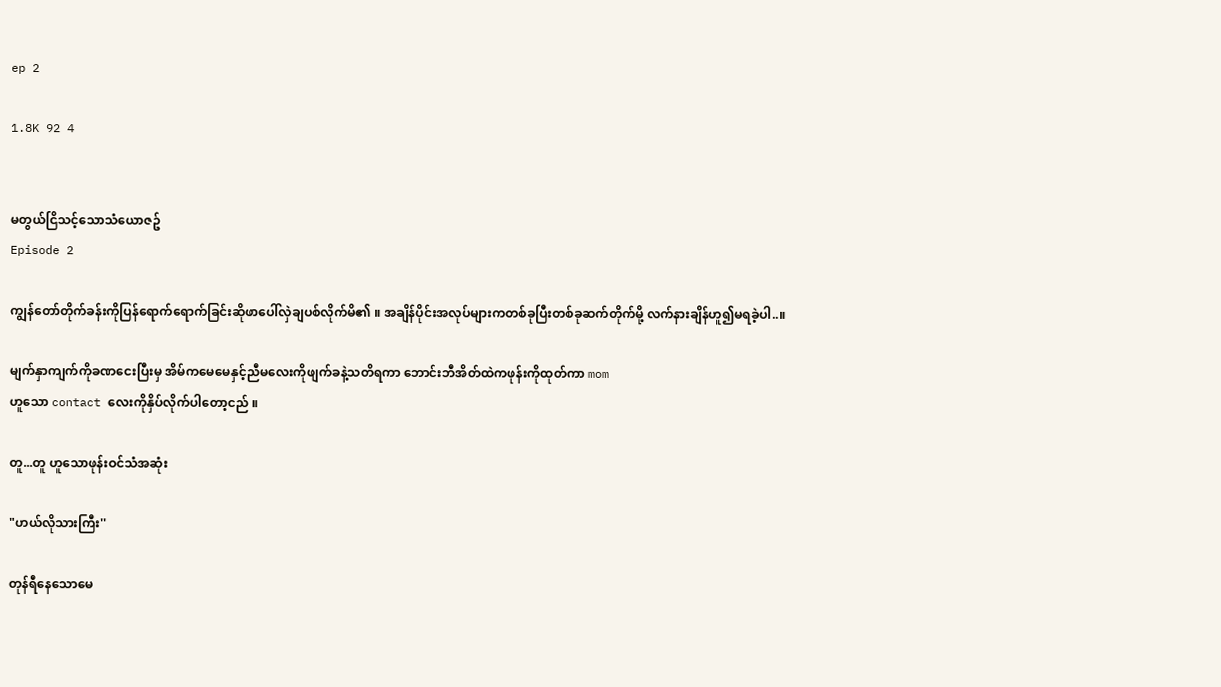ep 2

1.8K 92 4


မတွယ်ငြိသင့်သောသံယောဇဥ်
Episode 2

ကျွန်တော်တိုက်ခန်းကိုပြန်ရောက်ရောက်ခြင်းဆိုဖာပေါ်လှဲချပစ်လိုက်မိ၏ ။ အချိန်ပိုင်းအလုပ်များကတစ်ခုပြီးတစ်ခုဆက်တိုက်မို့ လက်နားချိန်ဟူ၍မရခဲ့ပါ..။

မျက်နှာကျက်ကိုခဏငေးပြီးမှ အိမ်ကမေမေနှင့်ညီမလေးကိုဖျက်ခနဲ့သတိရကာ ဘောင်းဘီအိတ်ထဲကဖုန်းကိုထုတ်ကာ mom
ဟူသော contact လေးကိုနှိပ်လိုက်ပါတော့ငည် ။

တူ...တူ ဟူသောဖုန်းဝင်သံအဆုံး

"ဟယ်လိုသားကြီး''

တုန်ရီနေသောမေ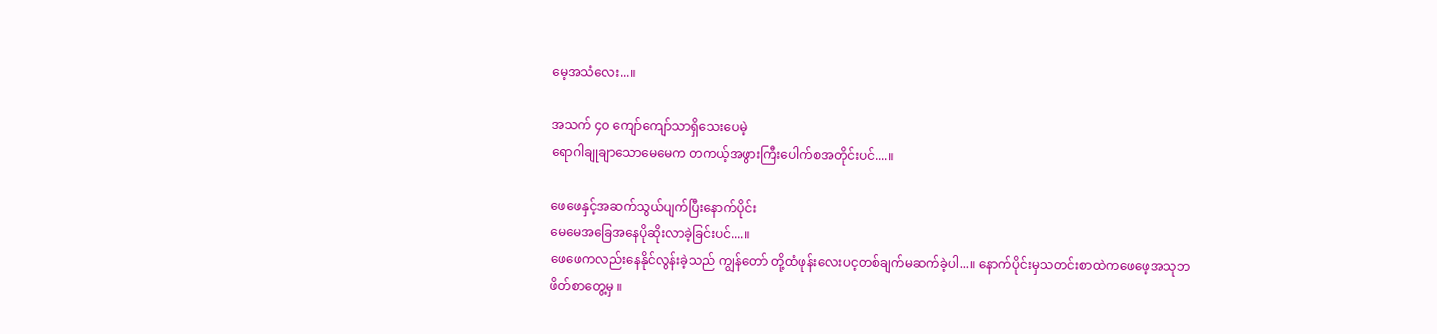မေ့အသံလေး...။

အသက် ၄၀ ကျော်ကျော်သာရှိသေးပေမဲ့
ရောဂါချုချာသောမေမေက တကယ့်အဖွားကြီးပေါက်စအတိုင်းပင်....။

ဖေဖေနှင့်အဆက်သွယ်ပျက်ပြီးနောက်ပိုင်း
မေမေအခြေအနေပိုဆိုးလာခဲ့ခြင်းပင်....။
ဖေဖေကလည်းနေနိုင်လွန်းခဲ့သည် ကျွန်တော် တို့ထံဖုန်းလေးပင့တစ်ချက်မဆက်ခဲ့ပါ...။ နောက်ပိုင်းမှသတင်းစာထဲကဖေဖေ့အသုဘ ဖိတ်စာတွေ့မှ ။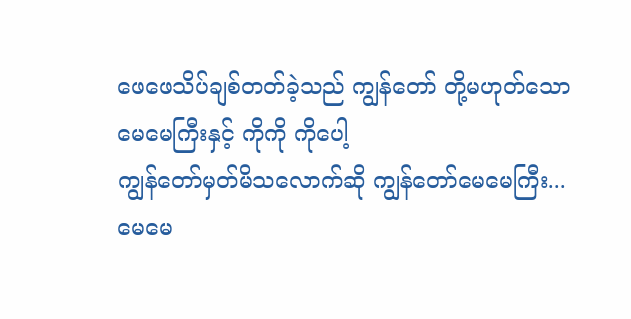ဖေဖေသိပ်ချစ်တတ်ခဲ့သည် ကျွန်တော် တို့မဟုတ်သော မေမေကြီးနှင့် ကိုကို ကိုပေါ့
ကျွန်တော်မှတ်မိသလောက်ဆို ကျွန်တော်မေမေကြီး...မေမေ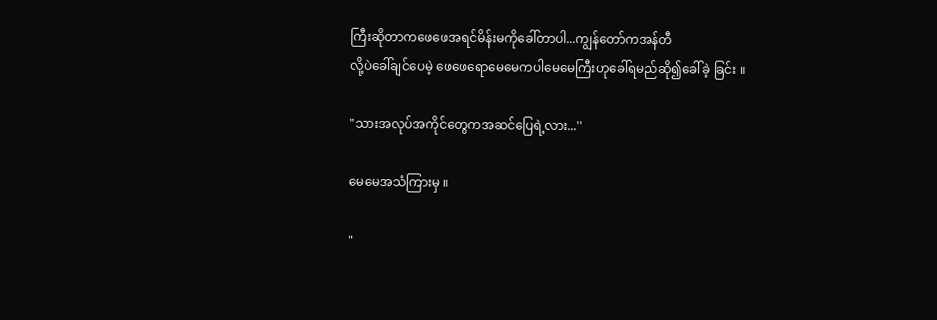ကြီးဆိုတာကဖေဖေအရင်မိန်းမကိုခေါ်တာပါ...ကျွန်တော်ကအန်တီ
လို့ပဲခေါ်ချင်ပေမဲ့ ဖေဖေရောမေမေကပါမေမေကြီးဟုခေါ်ရမည်ဆို၍ခေါ်ခဲ့ ခြင်း ။

"သားအလုပ်အကိုင်တွေကအဆင်ပြေရဲ့လား...''

မေမေအသံကြားမှ ။

"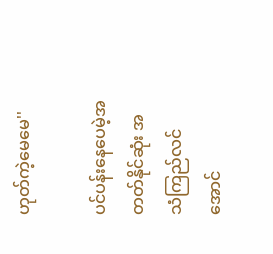ဟုတ်ကဲ့မေမေ''

ပင်ပန်းနေပေမဲ့အတတ်နိုင်ဆုံး အသံကြည်လင်အောင်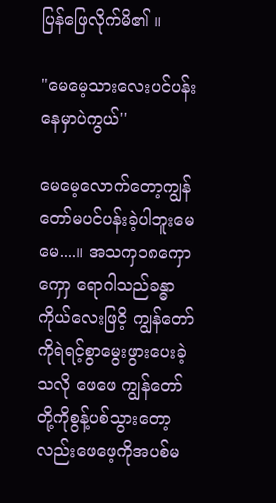ပြန်ဖြေလိုက်မိ၏ ။

"မေမေ့သားလေးပင်ပန်းနေမှာပဲကွယ်''

မေမေ့လောက်တော့ကျွန်တော်မပင်ပန်းခဲ့ပါဘူးမေမေ....။ အသကှ၁၈ကှောကှောှ ရောဂါသည်ခန္ဓာကိုယ်လေးဖြငိ့ ကျွန်တော် ကိုရဲရင့်စွာမွေးဖွားပေးခဲ့သလို ဖေဖေ ကျွန်တော် တို့ကိုစွန့်ပစ်သွားတော့လည်းဖေဖေ့ကိုအပစ်မ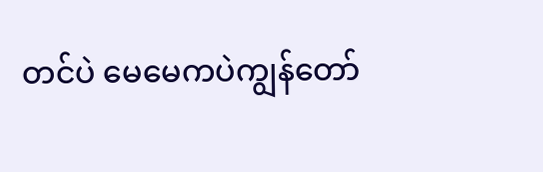တင်ပဲ မေမေကပဲကျွန်တော်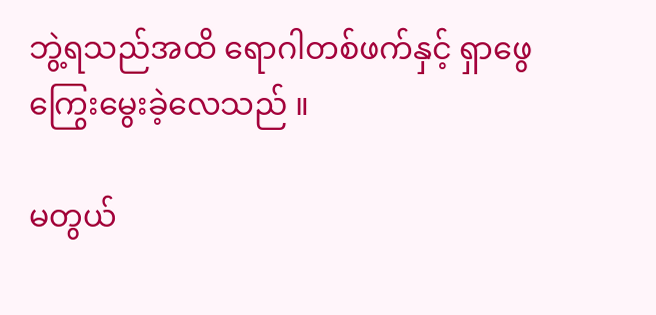ဘွဲ့ရသည်အထိ ရောဂါတစ်ဖက်နှင့် ရှာဖွေကြွေးမွေးခဲ့လေသည် ။

မတွယ်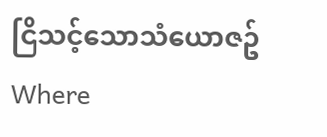ငြိသင့်သောသံယောဇဥ်Where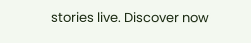stories live. Discover now